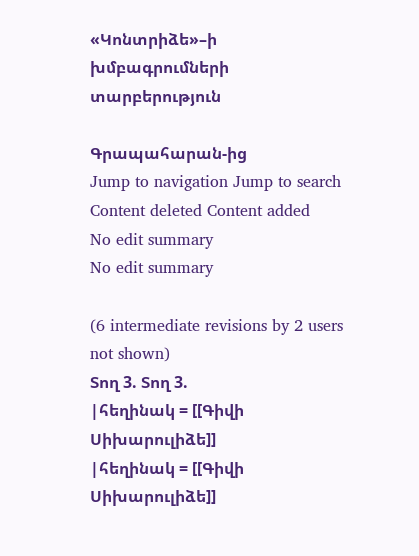«Կոնտրիձե»–ի խմբագրումների տարբերություն

Գրապահարան-ից
Jump to navigation Jump to search
Content deleted Content added
No edit summary
No edit summary

(6 intermediate revisions by 2 users not shown)
Տող 3. Տող 3.
|հեղինակ = [[Գիվի Սիխարուլիձե]]
|հեղինակ = [[Գիվի Սիխարուլիձե]]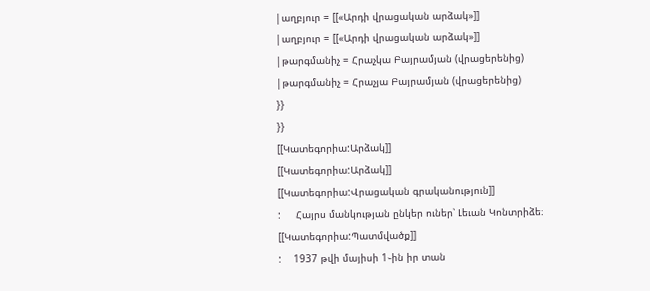|աղբյուր = [[«Արդի վրացական արձակ»]]
|աղբյուր = [[«Արդի վրացական արձակ»]]
|թարգմանիչ = Հրաչկա Բայրամյան (վրացերենից)
|թարգմանիչ = Հրաչյա Բայրամյան (վրացերենից)
}}
}}
[[Կատեգորիա:Արձակ]]
[[Կատեգորիա:Արձակ]]
[[Կատեգորիա:Վրացական գրականություն]]
:     Հայրս մանկության ընկեր ուներ՝ Լեւան Կոնտրիձե։
[[Կատեգորիա:Պատմվածք]]
:    1937 թվի մայիսի 1֊ին իր տան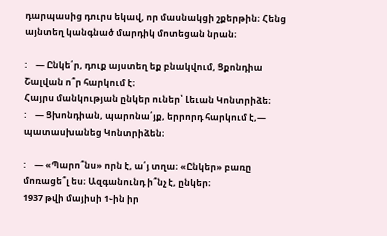դարպասից դուրս եկավ, որ մասնակցի շքերթին։ Հենց այնտեղ կանգնած մարդիկ մոտեցան նրան։

:    — Ընկե՛ր, դուք այստեղ եք բնակվում, Ցքոնդիա Շալվան ո՞ր հարկում է։
Հայրս մանկության ընկեր ուներ՝ Լեւան Կոնտրիձե։
:    — Ցխոնդիան, պարոնա՛յք, երրորդ հարկում է,— պատասխանեց Կոնտրիձեն։

:    — «Պարո՞նս» որն է, ա՛յ տղա։ «Ընկեր» բառը մոռացե՞լ ես։ Ազգանունդ ի՞նչ է, ընկեր։
1937 թվի մայիսի 1֊ին իր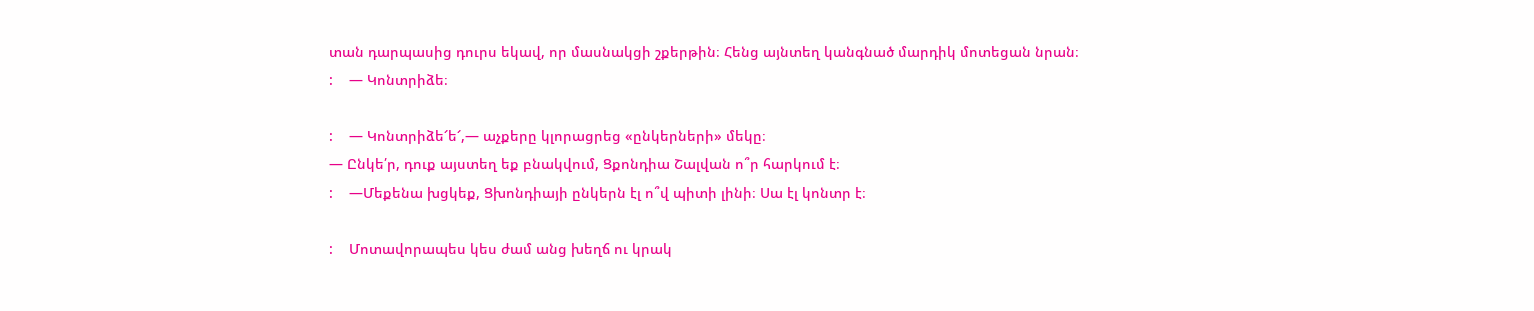տան դարպասից դուրս եկավ, որ մասնակցի շքերթին։ Հենց այնտեղ կանգնած մարդիկ մոտեցան նրան։
:    — Կոնտրիձե։

:    — Կոնտրիձե՜ե՜,— աչքերը կլորացրեց «ընկերների» մեկը։
— Ընկե՛ր, դուք այստեղ եք բնակվում, Ցքոնդիա Շալվան ո՞ր հարկում է։
:    —Մեքենա խցկեք, Ցխոնդիայի ընկերն էլ ո՞վ պիտի լինի։ Սա էլ կոնտր է։

:    Մոտավորապես կես ժամ անց խեղճ ու կրակ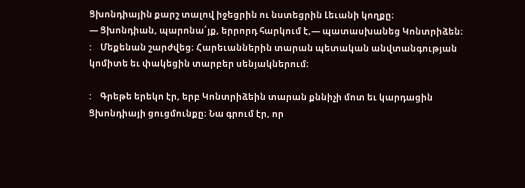Ցխոնդիային քարշ տալով իջեցրին ու նստեցրին Լեւանի կողքը։
— Ցխոնդիան, պարոնա՛յք, երրորդ հարկում է,— պատասխանեց Կոնտրիձեն։
:    Մեքենան շարժվեց։ Հարեւաններին տարան պետական անվտանգության կոմիտե եւ փակեցին տարբեր սենյակներում։

:    Գրեթե երեկո էր, երբ Կոնտրիձեին տարան քննիչի մոտ եւ կարդացին Ցխոնդիայի ցուցմունքը։ Նա գրում էր, որ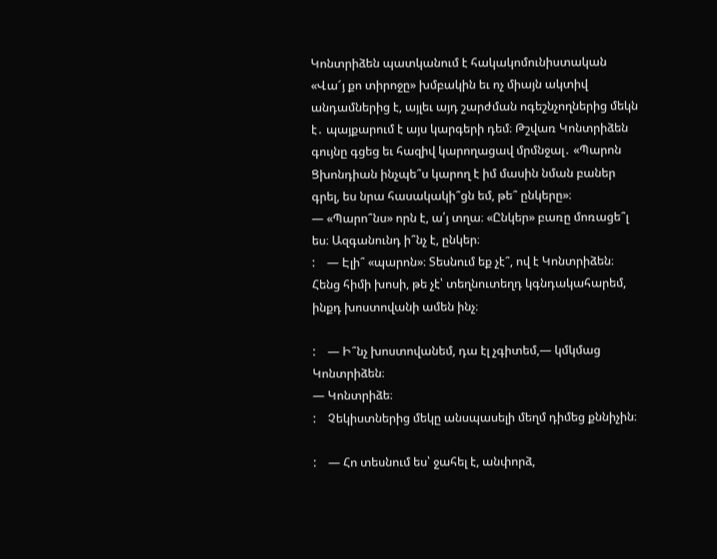Կոնտրիձեն պատկանում է հակակոմունիստական «Վա՜յ քո տիրոջը» խմբակին եւ ոչ միայն ակտիվ անդամներից է, այլեւ այդ շարժման ոգեշնչողներից մեկն է․ պայքարում է այս կարգերի դեմ։ Թշվառ Կոնտրիձեն գույնը գցեց եւ հազիվ կարողացավ մրմնջալ․ «Պարոն Ցխոնդիան ինչպե՞ս կարող է իմ մասին նման բաներ գրել, ես նրա հասակակի՞ցն եմ, թե՞ ընկերը»։
— «Պարո՞նս» որն է, ա՛յ տղա։ «Ընկեր» բառը մոռացե՞լ ես։ Ազգանունդ ի՞նչ է, ընկեր։
:    — Էլի՞ «պարոն»։ Տեսնում եք չէ՞, ով է Կոնտրիձեն։ Հենց հիմի խոսի, թե չէ՝ տեղնուտեղդ կգնդակահարեմ, ինքդ խոստովանի ամեն ինչ։

:    — Ի՞նչ խոստովանեմ, դա էլ չգիտեմ,— կմկմաց Կոնտրիձեն։
— Կոնտրիձե։
:    Չեկիստներից մեկը անսպասելի մեղմ դիմեց քննիչին։

:    — Հո տեսնում ես՝ ջահել է, անփորձ,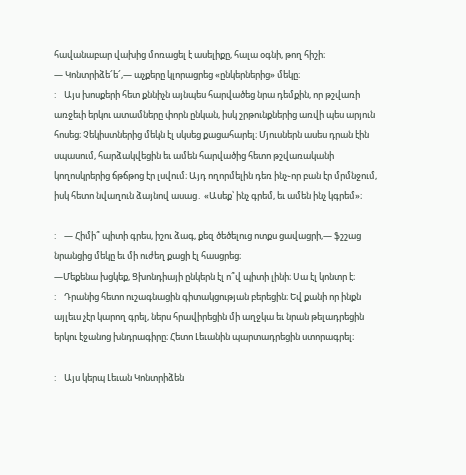հավանաբար վախից մոռացել է ասելիքը, հալա օգնի, թող հիշի։
— Կոնտրիձե՜ե՜,— աչքերը կլորացրեց «ընկերներից» մեկը։
:    Այս խոսքերի հետ քննիչն այնպես հարվածեց նրա դեմքին, որ թշվառի առջեւի երկու ատամները փորն ընկան, իսկ շրթունքներից առվի պես արյուն հոսեց։ Չեկիստներից մեկն էլ սկսեց քացահարել։ Մյուսներն ասես դրան էին սպասում, հարձակվեցին եւ ամեն հարվածից հետո թշվառականի կողոսկրերից ճթճթոց էր լսվում։ Այդ ողորմելին դեռ ինչ֊որ բան էր մրմնջում, իսկ հետո նվաղուն ձայնով ասաց․ «Ասեք՝ ինչ գրեմ, եւ ամեն ինչ կգրեմ»։

:    — Հիմի՞ պիտի գրես, իշու ձագ, քեզ ծեծելուց ոտքս ցավացրի,— ֆշշաց նրանցից մեկը եւ մի ուժեղ քացի էլ հասցրեց։
—Մեքենա խցկեք, Ցխոնդիայի ընկերն էլ ո՞վ պիտի լինի։ Սա էլ կոնտր է։
:    Դրանից հետո ուշագնացին գիտակցության բերեցին։ Եվ քանի որ ինքն այլեւս չէր կարող գրել, ներս հրավիրեցին մի աղջկա եւ նրան թելադրեցին երկու էջանոց խնդրագիրը։ Հետո Լեւանին պարտադրեցին ստորագրել։

:    Այս կերպ Լեւան Կոնտրիձեն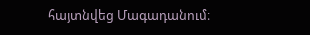հայտնվեց Մագադանում։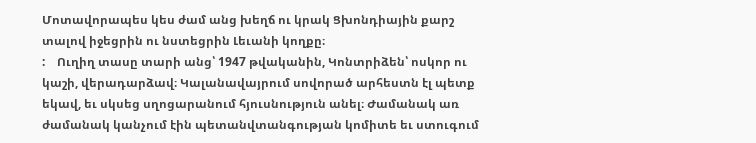Մոտավորապես կես ժամ անց խեղճ ու կրակ Ցխոնդիային քարշ տալով իջեցրին ու նստեցրին Լեւանի կողքը։
:    Ուղիղ տասը տարի անց՝ 1947 թվականին, Կոնտրիձեն՝ ոսկոր ու կաշի, վերադարձավ։ Կալանավայրում սովորած արհեստն էլ պետք եկավ, եւ սկսեց սղոցարանում հյուսնություն անել։ Ժամանակ առ ժամանակ կանչում էին պետանվտանգության կոմիտե եւ ստուգում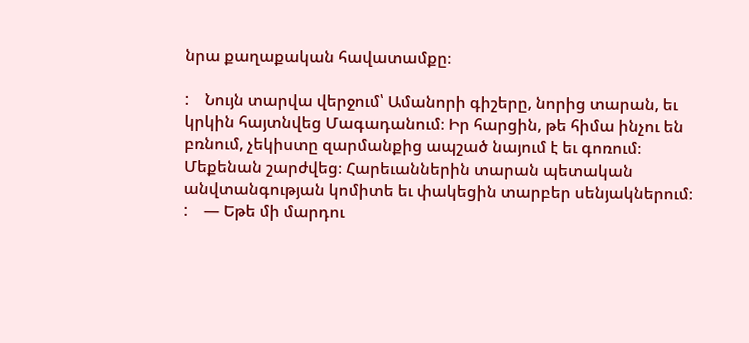նրա քաղաքական հավատամքը։

:    Նույն տարվա վերջում՝ Ամանորի գիշերը, նորից տարան, եւ կրկին հայտնվեց Մագադանում։ Իր հարցին, թե հիմա ինչու են բռնում, չեկիստը զարմանքից ապշած նայում է եւ գոռում։
Մեքենան շարժվեց։ Հարեւաններին տարան պետական անվտանգության կոմիտե եւ փակեցին տարբեր սենյակներում։
:    — Եթե մի մարդու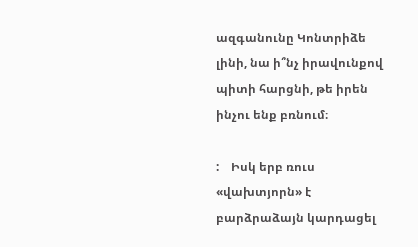ազգանունը Կոնտրիձե լինի, նա ի՞նչ իրավունքով պիտի հարցնի, թե իրեն ինչու ենք բռնում։

:    Իսկ երբ ռուս «վախտյորն» է բարձրաձայն կարդացել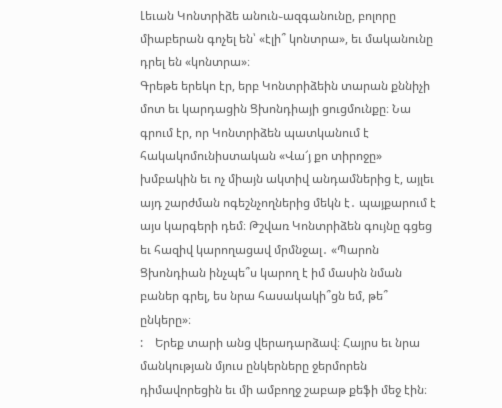Լեւան Կոնտրիձե անուն֊ազգանունը, բոլորը միաբերան գոչել են՝ «էլի՞ կոնտրա», եւ մականունը դրել են «կոնտրա»։
Գրեթե երեկո էր, երբ Կոնտրիձեին տարան քննիչի մոտ եւ կարդացին Ցխոնդիայի ցուցմունքը։ Նա գրում էր, որ Կոնտրիձեն պատկանում է հակակոմունիստական «Վա՜յ քո տիրոջը» խմբակին եւ ոչ միայն ակտիվ անդամներից է, այլեւ այդ շարժման ոգեշնչողներից մեկն է․ պայքարում է այս կարգերի դեմ։ Թշվառ Կոնտրիձեն գույնը գցեց եւ հազիվ կարողացավ մրմնջալ․ «Պարոն Ցխոնդիան ինչպե՞ս կարող է իմ մասին նման բաներ գրել, ես նրա հասակակի՞ցն եմ, թե՞ ընկերը»։
:    Երեք տարի անց վերադարձավ։ Հայրս եւ նրա մանկության մյուս ընկերները ջերմորեն դիմավորեցին եւ մի ամբողջ շաբաթ քեֆի մեջ էին։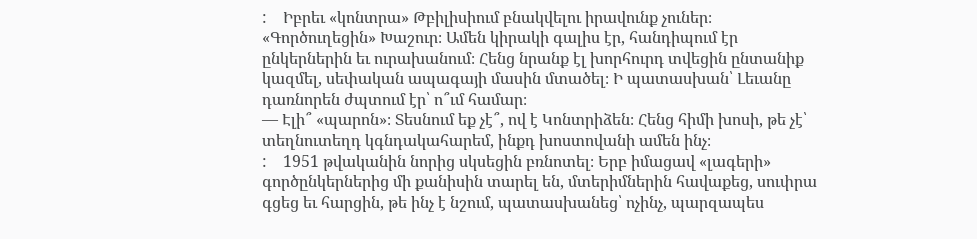:    Իբրեւ «կոնտրա» Թբիլիսիում բնակվելու իրավունք չուներ։ «Գործուղեցին» Խաշուր։ Ամեն կիրակի գալիս էր, հանդիպում էր ընկերներին եւ ուրախանում։ Հենց նրանք էլ խորհուրդ տվեցին ընտանիք կազմել, սեփական ապագայի մասին մտածել։ Ի պատասխան՝ Լեւանը դառնորեն ժպտում էր՝ ո՞ւմ համար։
— Էլի՞ «պարոն»։ Տեսնում եք չէ՞, ով է Կոնտրիձեն։ Հենց հիմի խոսի, թե չէ՝ տեղնուտեղդ կգնդակահարեմ, ինքդ խոստովանի ամեն ինչ։
:    1951 թվականին նորից սկսեցին բռնոտել։ Երբ իմացավ «լագերի» գործընկերներից մի քանիսին տարել են, մտերիմներին հավաքեց, սուփրա գցեց եւ հարցին, թե ինչ է նշում, պատասխանեց՝ ոչինչ, պարզապես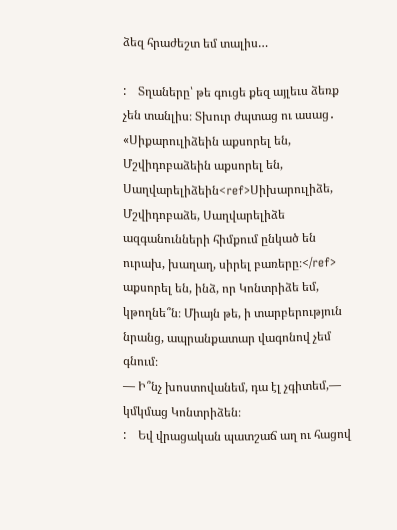ձեզ հրաժեշտ եմ տալիս…

:    Տղաները՝ թե գուցե քեզ այլեւս ձեռք չեն տանլիս։ Տխուր ժպտաց ու ասաց․ «Սիքարուլիձեին աքսորել են, Մշվիդոբաձեին աքսորել են, Սաղվարելիձեին<ref>Սիխարուլիձե, Մշվիդոբաձե, Սաղվարելիձե ազգանունների հիմքում ընկած են ուրախ, խաղաղ, սիրել բառերը։</ref> աքսորել են, ինձ, որ Կոնտրիձե եմ, կթողնե՞ն։ Միայն թե, ի տարբերություն նրանց, ապրանքատար վագոնով չեմ գնում։
— Ի՞նչ խոստովանեմ, դա էլ չգիտեմ,— կմկմաց Կոնտրիձեն։
:    Եվ վրացական պատշաճ աղ ու հացով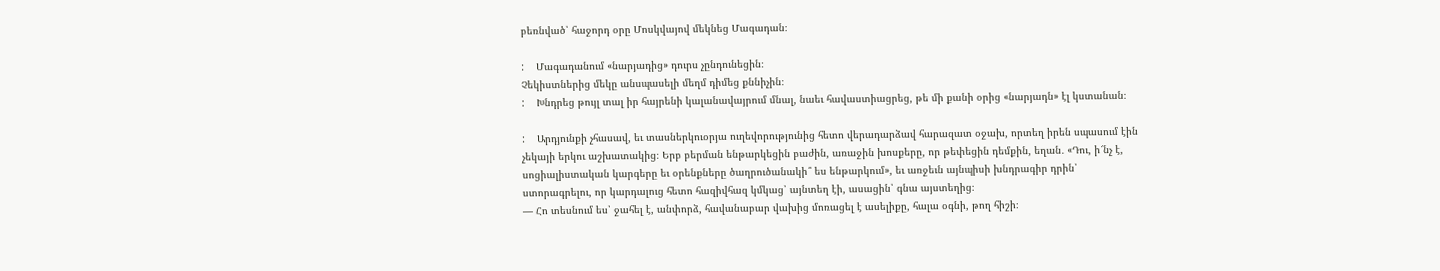բեռնված՝ հաջորդ օրը Մոսկվայով մեկնեց Մագադան։

:    Մագադանում «նարյադից» դուրս չընդունեցին։
Չեկիստներից մեկը անսպասելի մեղմ դիմեց քննիչին։
:    Խնդրեց թույլ տալ իր հայրենի կալանավայրում մնալ, նաեւ հավաստիացրեց, թե մի քանի օրից «նարյադն» էլ կստանան։

:    Արդյունքի չհասավ, եւ տասներկուօրյա ուղեվորությունից հետո վերադարձավ հարազատ օջախ, որտեղ իրեն սպասում էին չեկայի երկու աշխատակից։ Երբ բերման ենթարկեցին բաժին, առաջին խոսքերը, որ թեփեցին դեմքին, եղան․ «Դու, ի՜նչ է, սոցիալիստական կարգերը եւ օրենքները ծաղրուծանակի՞ ես ենթարկում», եւ առջեւն այնպիսի խնդրագիր դրին՝ ստորագրելու, որ կարդալուց հետո հազիվհազ կմկաց՝ այնտեղ էի, ասացին՝ գնա այստեղից։
— Հո տեսնում ես՝ ջահել է, անփորձ, հավանաբար վախից մոռացել է ասելիքը, հալա օգնի, թող հիշի։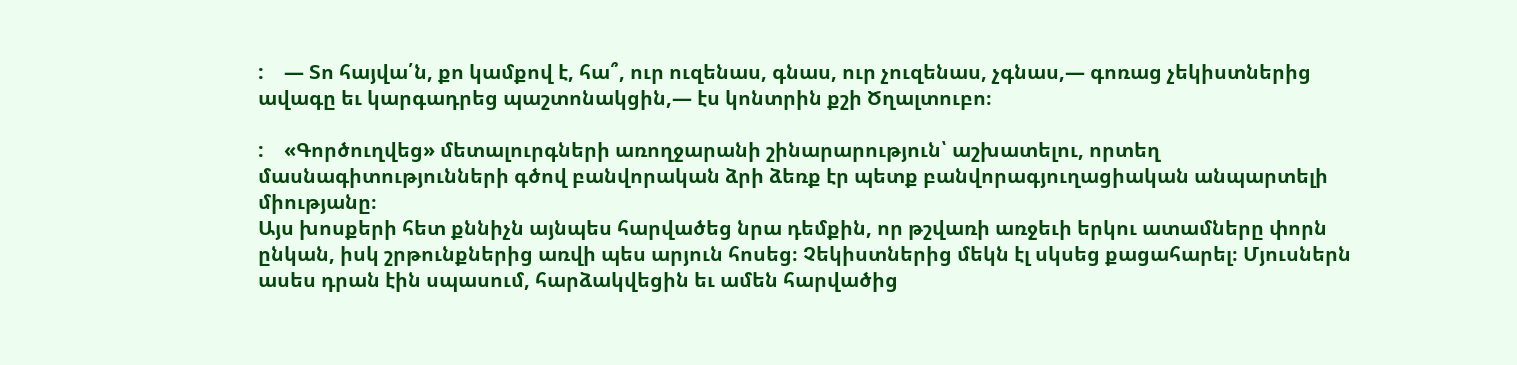:    — Տո հայվա՛ն, քո կամքով է, հա՞, ուր ուզենաս, գնաս, ուր չուզենաս, չգնաս,— գոռաց չեկիստներից ավագը եւ կարգադրեց պաշտոնակցին,— էս կոնտրին քշի Ծղալտուբո։

:    «Գործուղվեց» մետալուրգների առողջարանի շինարարություն՝ աշխատելու, որտեղ մասնագիտությունների գծով բանվորական ձրի ձեռք էր պետք բանվորագյուղացիական անպարտելի միությանը։
Այս խոսքերի հետ քննիչն այնպես հարվածեց նրա դեմքին, որ թշվառի առջեւի երկու ատամները փորն ընկան, իսկ շրթունքներից առվի պես արյուն հոսեց։ Չեկիստներից մեկն էլ սկսեց քացահարել։ Մյուսներն ասես դրան էին սպասում, հարձակվեցին եւ ամեն հարվածից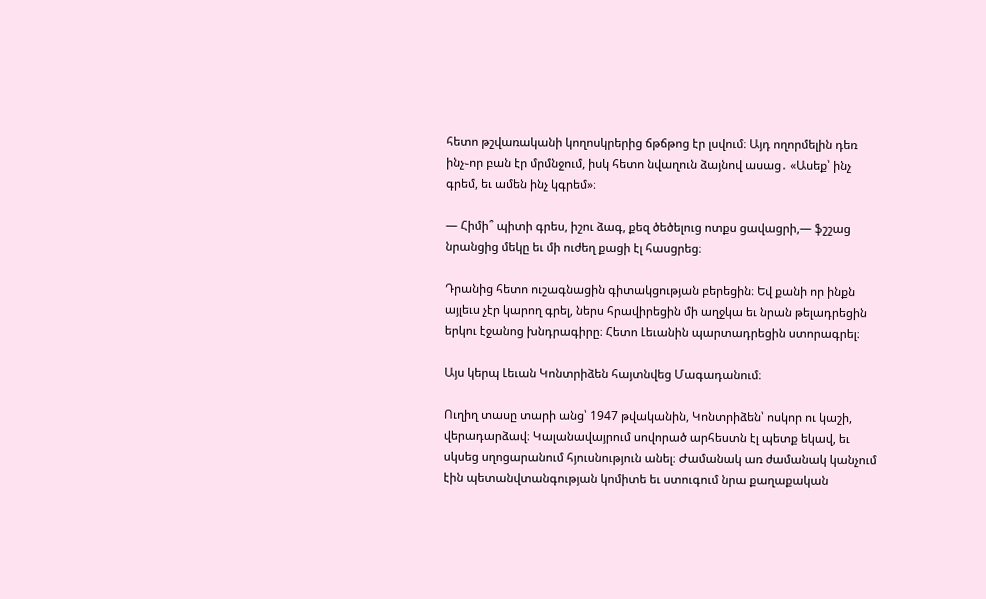հետո թշվառականի կողոսկրերից ճթճթոց էր լսվում։ Այդ ողորմելին դեռ ինչ֊որ բան էր մրմնջում, իսկ հետո նվաղուն ձայնով ասաց․ «Ասեք՝ ինչ գրեմ, եւ ամեն ինչ կգրեմ»։

— Հիմի՞ պիտի գրես, իշու ձագ, քեզ ծեծելուց ոտքս ցավացրի,— ֆշշաց նրանցից մեկը եւ մի ուժեղ քացի էլ հասցրեց։

Դրանից հետո ուշագնացին գիտակցության բերեցին։ Եվ քանի որ ինքն այլեւս չէր կարող գրել, ներս հրավիրեցին մի աղջկա եւ նրան թելադրեցին երկու էջանոց խնդրագիրը։ Հետո Լեւանին պարտադրեցին ստորագրել։

Այս կերպ Լեւան Կոնտրիձեն հայտնվեց Մագադանում։

Ուղիղ տասը տարի անց՝ 1947 թվականին, Կոնտրիձեն՝ ոսկոր ու կաշի, վերադարձավ։ Կալանավայրում սովորած արհեստն էլ պետք եկավ, եւ սկսեց սղոցարանում հյուսնություն անել։ Ժամանակ առ ժամանակ կանչում էին պետանվտանգության կոմիտե եւ ստուգում նրա քաղաքական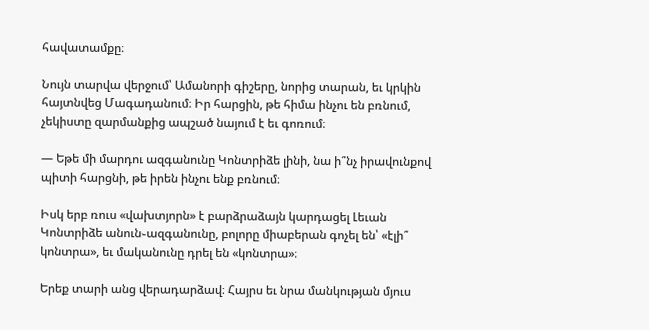հավատամքը։

Նույն տարվա վերջում՝ Ամանորի գիշերը, նորից տարան, եւ կրկին հայտնվեց Մագադանում։ Իր հարցին, թե հիմա ինչու են բռնում, չեկիստը զարմանքից ապշած նայում է եւ գոռում։

— Եթե մի մարդու ազգանունը Կոնտրիձե լինի, նա ի՞նչ իրավունքով պիտի հարցնի, թե իրեն ինչու ենք բռնում։

Իսկ երբ ռուս «վախտյորն» է բարձրաձայն կարդացել Լեւան Կոնտրիձե անուն֊ազգանունը, բոլորը միաբերան գոչել են՝ «էլի՞ կոնտրա», եւ մականունը դրել են «կոնտրա»։

Երեք տարի անց վերադարձավ։ Հայրս եւ նրա մանկության մյուս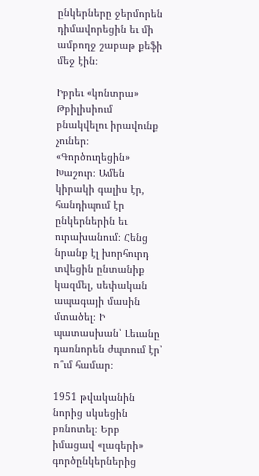ընկերները ջերմորեն դիմավորեցին եւ մի ամբողջ շաբաթ քեֆի մեջ էին։

Իբրեւ «կոնտրա» Թբիլիսիում բնակվելու իրավունք չուներ։ «Գործուղեցին» Խաշուր։ Ամեն կիրակի գալիս էր, հանդիպում էր ընկերներին եւ ուրախանում։ Հենց նրանք էլ խորհուրդ տվեցին ընտանիք կազմել, սեփական ապագայի մասին մտածել։ Ի պատասխան՝ Լեւանը դառնորեն ժպտում էր՝ ո՞ւմ համար։

1951 թվականին նորից սկսեցին բռնոտել։ Երբ իմացավ «լագերի» գործընկերներից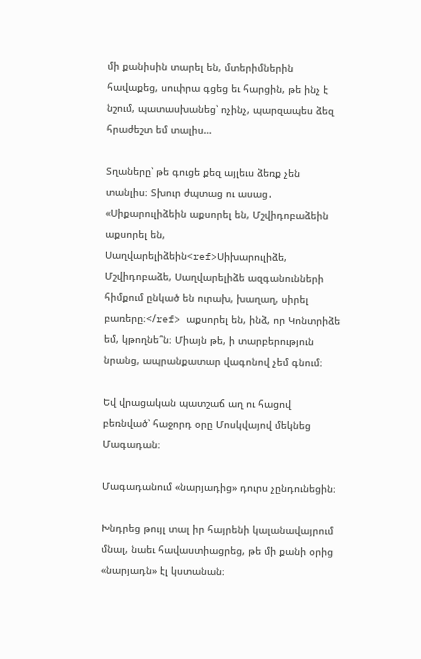մի քանիսին տարել են, մտերիմներին հավաքեց, սուփրա գցեց եւ հարցին, թե ինչ է նշում, պատասխանեց՝ ոչինչ, պարզապես ձեզ հրաժեշտ եմ տալիս…

Տղաները՝ թե գուցե քեզ այլեւս ձեռք չեն տանլիս։ Տխուր ժպտաց ու ասաց․ «Սիքարուլիձեին աքսորել են, Մշվիդոբաձեին աքսորել են, Սաղվարելիձեին<ref>Սիխարուլիձե, Մշվիդոբաձե, Սաղվարելիձե ազգանունների հիմքում ընկած են ուրախ, խաղաղ, սիրել բառերը։</ref> աքսորել են, ինձ, որ Կոնտրիձե եմ, կթողնե՞ն։ Միայն թե, ի տարբերություն նրանց, ապրանքատար վագոնով չեմ գնում։

Եվ վրացական պատշաճ աղ ու հացով բեռնված՝ հաջորդ օրը Մոսկվայով մեկնեց Մագադան։

Մագադանում «նարյադից» դուրս չընդունեցին։

Խնդրեց թույլ տալ իր հայրենի կալանավայրում մնալ, նաեւ հավաստիացրեց, թե մի քանի օրից «նարյադն» էլ կստանան։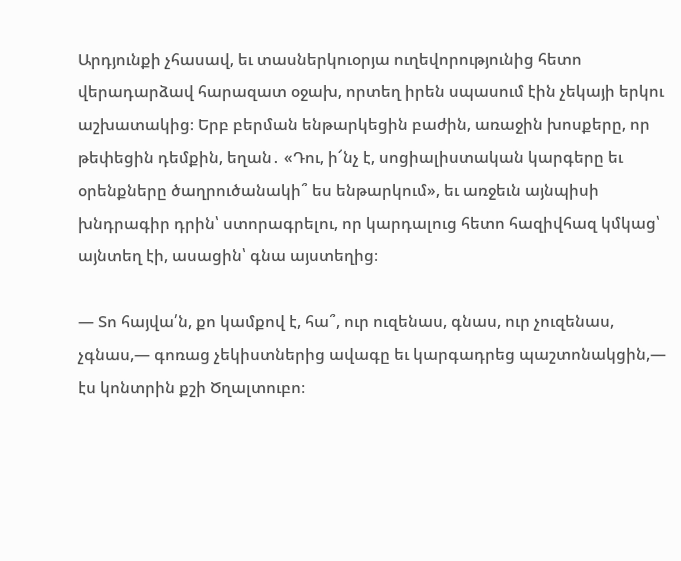Արդյունքի չհասավ, եւ տասներկուօրյա ուղեվորությունից հետո վերադարձավ հարազատ օջախ, որտեղ իրեն սպասում էին չեկայի երկու աշխատակից։ Երբ բերման ենթարկեցին բաժին, առաջին խոսքերը, որ թեփեցին դեմքին, եղան․ «Դու, ի՜նչ է, սոցիալիստական կարգերը եւ օրենքները ծաղրուծանակի՞ ես ենթարկում», եւ առջեւն այնպիսի խնդրագիր դրին՝ ստորագրելու, որ կարդալուց հետո հազիվհազ կմկաց՝ այնտեղ էի, ասացին՝ գնա այստեղից։

— Տո հայվա՛ն, քո կամքով է, հա՞, ուր ուզենաս, գնաս, ուր չուզենաս, չգնաս,— գոռաց չեկիստներից ավագը եւ կարգադրեց պաշտոնակցին,— էս կոնտրին քշի Ծղալտուբո։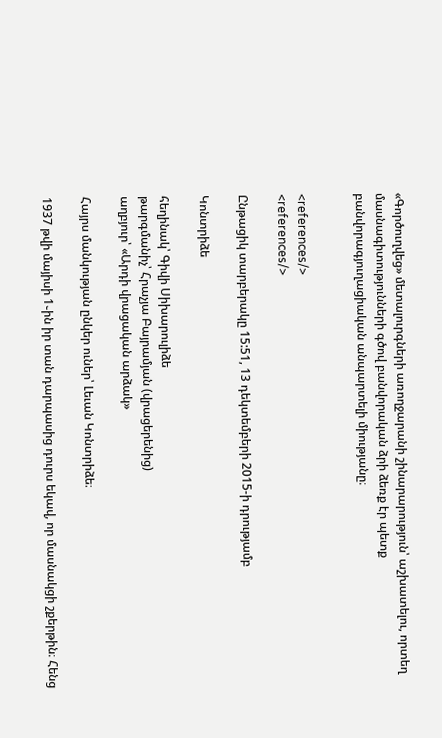«Գործուղվեց» մետալուրգների առողջարանի շինարարություն՝ աշխատելու, որտեղ մասնագիտությունների գծով բանվորական ձրի ձեռք էր պետք բանվորագյուղացիական անպարտելի միությանը։


<references/>
<references/>

Ընթացիկ տարբերակը 15:51, 13 դեկտեմբերի 2015-ի դրությամբ

Կոնտրիձե

հեղինակ՝ Գիվի Սիխարուլիձե
թարգմանիչ՝ Հրաչյա Բայրամյան (վրացերենից)
աղբյուր՝ «Արդի վրացական արձակ»

Հայրս մանկության ընկեր ուներ՝ Լեւան Կոնտրիձե։

1937 թվի մայիսի 1֊ին իր տան դարպասից դուրս եկավ, որ մասնակցի շքերթին։ Հենց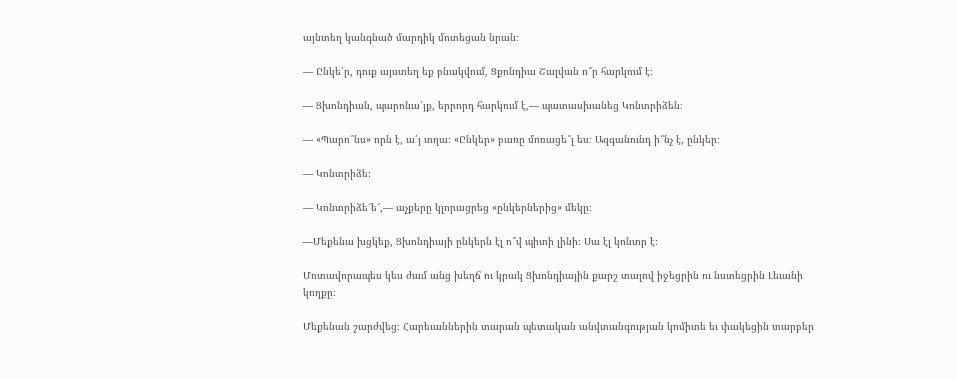այնտեղ կանգնած մարդիկ մոտեցան նրան։

— Ընկե՛ր, դուք այստեղ եք բնակվում, Ցքոնդիա Շալվան ո՞ր հարկում է։

— Ցխոնդիան, պարոնա՛յք, երրորդ հարկում է,— պատասխանեց Կոնտրիձեն։

— «Պարո՞նս» որն է, ա՛յ տղա։ «Ընկեր» բառը մոռացե՞լ ես։ Ազգանունդ ի՞նչ է, ընկեր։

— Կոնտրիձե։

— Կոնտրիձե՜ե՜,— աչքերը կլորացրեց «ընկերներից» մեկը։

—Մեքենա խցկեք, Ցխոնդիայի ընկերն էլ ո՞վ պիտի լինի։ Սա էլ կոնտր է։

Մոտավորապես կես ժամ անց խեղճ ու կրակ Ցխոնդիային քարշ տալով իջեցրին ու նստեցրին Լեւանի կողքը։

Մեքենան շարժվեց։ Հարեւաններին տարան պետական անվտանգության կոմիտե եւ փակեցին տարբեր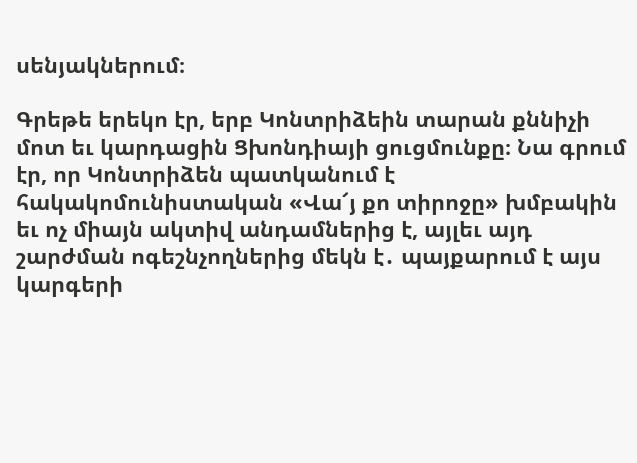սենյակներում։

Գրեթե երեկո էր, երբ Կոնտրիձեին տարան քննիչի մոտ եւ կարդացին Ցխոնդիայի ցուցմունքը։ Նա գրում էր, որ Կոնտրիձեն պատկանում է հակակոմունիստական «Վա՜յ քո տիրոջը» խմբակին եւ ոչ միայն ակտիվ անդամներից է, այլեւ այդ շարժման ոգեշնչողներից մեկն է․ պայքարում է այս կարգերի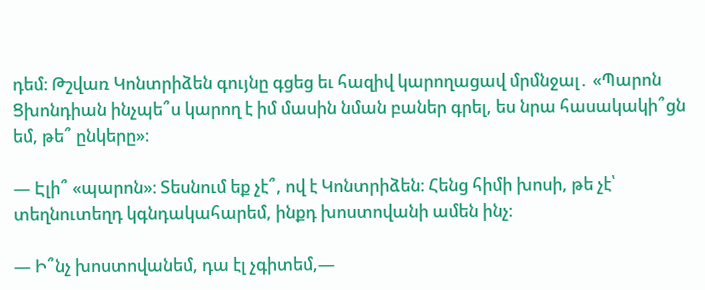դեմ։ Թշվառ Կոնտրիձեն գույնը գցեց եւ հազիվ կարողացավ մրմնջալ․ «Պարոն Ցխոնդիան ինչպե՞ս կարող է իմ մասին նման բաներ գրել, ես նրա հասակակի՞ցն եմ, թե՞ ընկերը»։

— Էլի՞ «պարոն»։ Տեսնում եք չէ՞, ով է Կոնտրիձեն։ Հենց հիմի խոսի, թե չէ՝ տեղնուտեղդ կգնդակահարեմ, ինքդ խոստովանի ամեն ինչ։

— Ի՞նչ խոստովանեմ, դա էլ չգիտեմ,—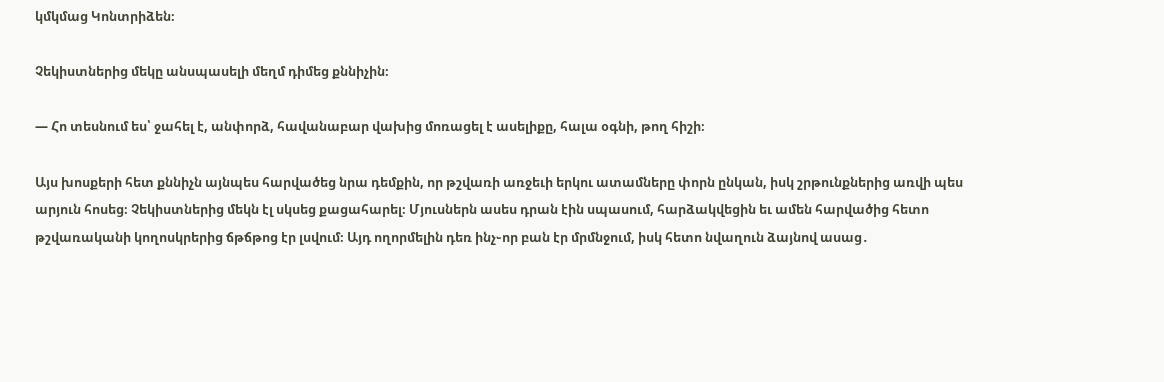կմկմաց Կոնտրիձեն։

Չեկիստներից մեկը անսպասելի մեղմ դիմեց քննիչին։

— Հո տեսնում ես՝ ջահել է, անփորձ, հավանաբար վախից մոռացել է ասելիքը, հալա օգնի, թող հիշի։

Այս խոսքերի հետ քննիչն այնպես հարվածեց նրա դեմքին, որ թշվառի առջեւի երկու ատամները փորն ընկան, իսկ շրթունքներից առվի պես արյուն հոսեց։ Չեկիստներից մեկն էլ սկսեց քացահարել։ Մյուսներն ասես դրան էին սպասում, հարձակվեցին եւ ամեն հարվածից հետո թշվառականի կողոսկրերից ճթճթոց էր լսվում։ Այդ ողորմելին դեռ ինչ֊որ բան էր մրմնջում, իսկ հետո նվաղուն ձայնով ասաց․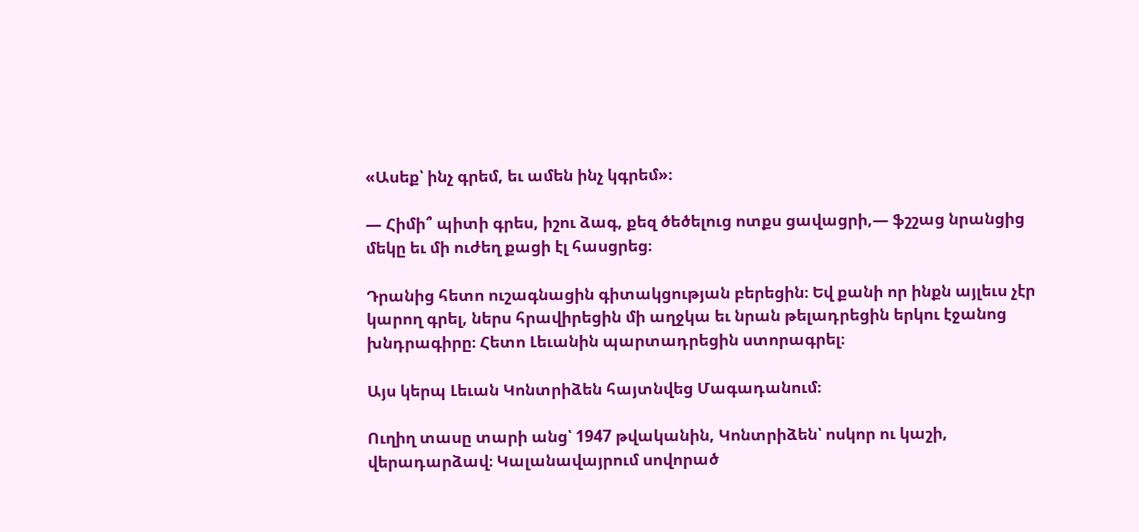«Ասեք՝ ինչ գրեմ, եւ ամեն ինչ կգրեմ»։

— Հիմի՞ պիտի գրես, իշու ձագ, քեզ ծեծելուց ոտքս ցավացրի,— ֆշշաց նրանցից մեկը եւ մի ուժեղ քացի էլ հասցրեց։

Դրանից հետո ուշագնացին գիտակցության բերեցին։ Եվ քանի որ ինքն այլեւս չէր կարող գրել, ներս հրավիրեցին մի աղջկա եւ նրան թելադրեցին երկու էջանոց խնդրագիրը։ Հետո Լեւանին պարտադրեցին ստորագրել։

Այս կերպ Լեւան Կոնտրիձեն հայտնվեց Մագադանում։

Ուղիղ տասը տարի անց՝ 1947 թվականին, Կոնտրիձեն՝ ոսկոր ու կաշի, վերադարձավ։ Կալանավայրում սովորած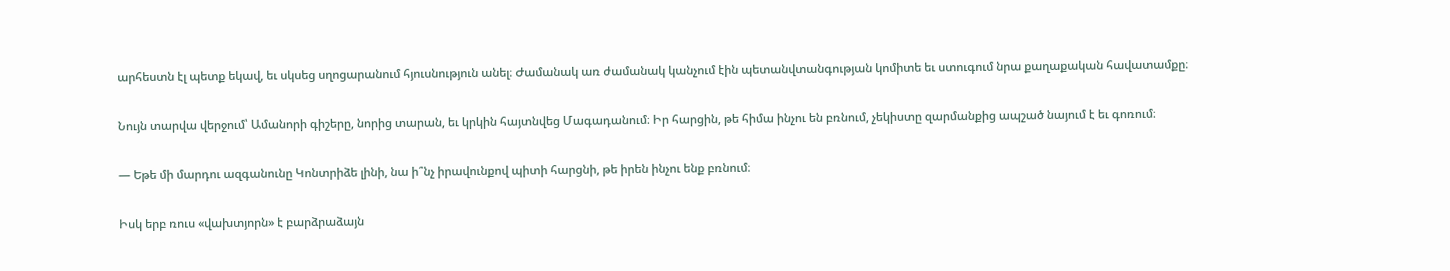արհեստն էլ պետք եկավ, եւ սկսեց սղոցարանում հյուսնություն անել։ Ժամանակ առ ժամանակ կանչում էին պետանվտանգության կոմիտե եւ ստուգում նրա քաղաքական հավատամքը։

Նույն տարվա վերջում՝ Ամանորի գիշերը, նորից տարան, եւ կրկին հայտնվեց Մագադանում։ Իր հարցին, թե հիմա ինչու են բռնում, չեկիստը զարմանքից ապշած նայում է եւ գոռում։

— Եթե մի մարդու ազգանունը Կոնտրիձե լինի, նա ի՞նչ իրավունքով պիտի հարցնի, թե իրեն ինչու ենք բռնում։

Իսկ երբ ռուս «վախտյորն» է բարձրաձայն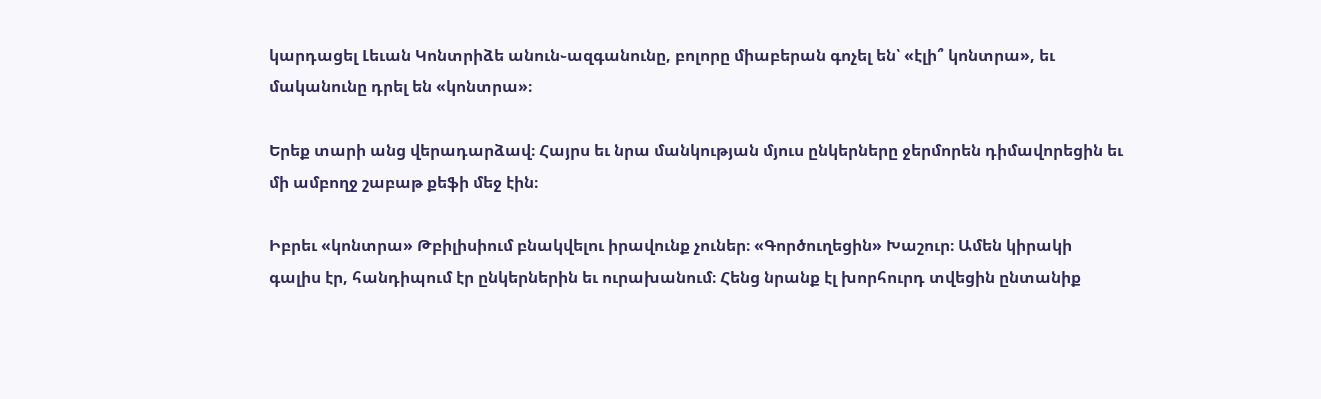կարդացել Լեւան Կոնտրիձե անուն֊ազգանունը, բոլորը միաբերան գոչել են՝ «էլի՞ կոնտրա», եւ մականունը դրել են «կոնտրա»։

Երեք տարի անց վերադարձավ։ Հայրս եւ նրա մանկության մյուս ընկերները ջերմորեն դիմավորեցին եւ մի ամբողջ շաբաթ քեֆի մեջ էին։

Իբրեւ «կոնտրա» Թբիլիսիում բնակվելու իրավունք չուներ։ «Գործուղեցին» Խաշուր։ Ամեն կիրակի գալիս էր, հանդիպում էր ընկերներին եւ ուրախանում։ Հենց նրանք էլ խորհուրդ տվեցին ընտանիք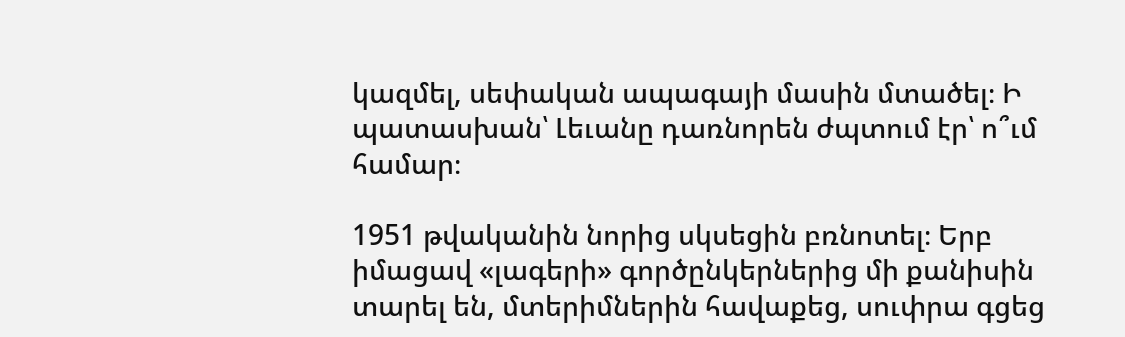կազմել, սեփական ապագայի մասին մտածել։ Ի պատասխան՝ Լեւանը դառնորեն ժպտում էր՝ ո՞ւմ համար։

1951 թվականին նորից սկսեցին բռնոտել։ Երբ իմացավ «լագերի» գործընկերներից մի քանիսին տարել են, մտերիմներին հավաքեց, սուփրա գցեց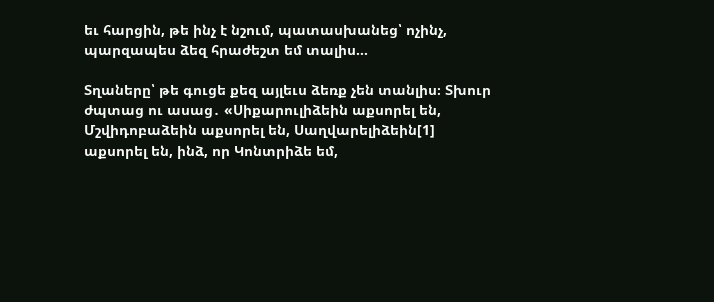եւ հարցին, թե ինչ է նշում, պատասխանեց՝ ոչինչ, պարզապես ձեզ հրաժեշտ եմ տալիս…

Տղաները՝ թե գուցե քեզ այլեւս ձեռք չեն տանլիս։ Տխուր ժպտաց ու ասաց․ «Սիքարուլիձեին աքսորել են, Մշվիդոբաձեին աքսորել են, Սաղվարելիձեին[1] աքսորել են, ինձ, որ Կոնտրիձե եմ,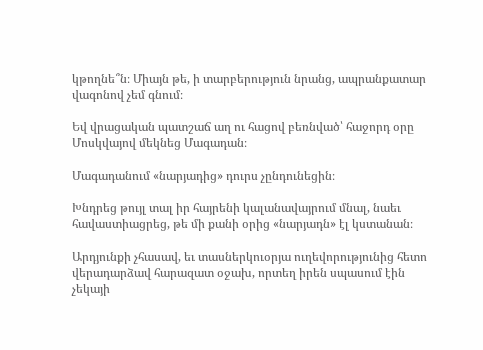կթողնե՞ն։ Միայն թե, ի տարբերություն նրանց, ապրանքատար վագոնով չեմ գնում։

Եվ վրացական պատշաճ աղ ու հացով բեռնված՝ հաջորդ օրը Մոսկվայով մեկնեց Մագադան։

Մագադանում «նարյադից» դուրս չընդունեցին։

Խնդրեց թույլ տալ իր հայրենի կալանավայրում մնալ, նաեւ հավաստիացրեց, թե մի քանի օրից «նարյադն» էլ կստանան։

Արդյունքի չհասավ, եւ տասներկուօրյա ուղեվորությունից հետո վերադարձավ հարազատ օջախ, որտեղ իրեն սպասում էին չեկայի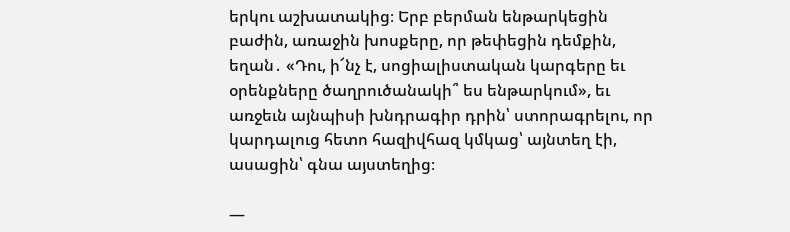երկու աշխատակից։ Երբ բերման ենթարկեցին բաժին, առաջին խոսքերը, որ թեփեցին դեմքին, եղան․ «Դու, ի՜նչ է, սոցիալիստական կարգերը եւ օրենքները ծաղրուծանակի՞ ես ենթարկում», եւ առջեւն այնպիսի խնդրագիր դրին՝ ստորագրելու, որ կարդալուց հետո հազիվհազ կմկաց՝ այնտեղ էի, ասացին՝ գնա այստեղից։

—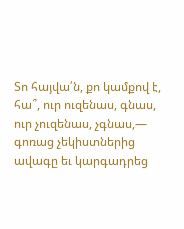Տո հայվա՛ն, քո կամքով է, հա՞, ուր ուզենաս, գնաս, ուր չուզենաս, չգնաս,— գոռաց չեկիստներից ավագը եւ կարգադրեց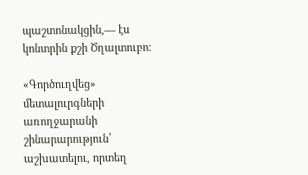պաշտոնակցին,— էս կոնտրին քշի Ծղալտուբո։

«Գործուղվեց» մետալուրգների առողջարանի շինարարություն՝ աշխատելու, որտեղ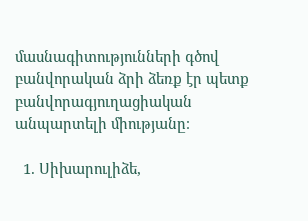մասնագիտությունների գծով բանվորական ձրի ձեռք էր պետք բանվորագյուղացիական անպարտելի միությանը։

  1. Սիխարուլիձե,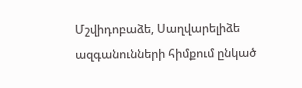Մշվիդոբաձե, Սաղվարելիձե ազգանունների հիմքում ընկած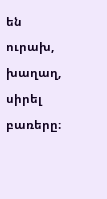են ուրախ, խաղաղ, սիրել բառերը։